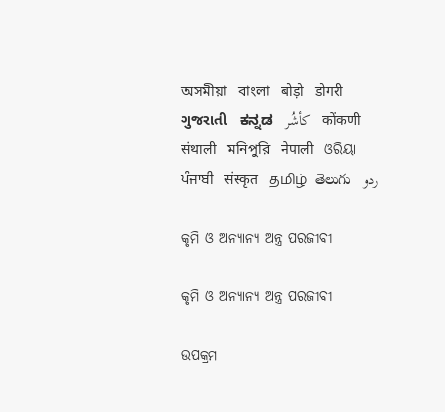অসমীয়া   বাংলা   बोड़ो   डोगरी   ગુજરાતી   ಕನ್ನಡ   كأشُر   कोंकणी   संथाली   মনিপুরি   नेपाली   ଓରିୟା   ਪੰਜਾਬੀ   संस्कृत   தமிழ்  తెలుగు   ردو

କୃମି ଓ ଅନ୍ୟାନ୍ୟ ଅନ୍ତ୍ର ପରଜୀବୀ

କୃମି ଓ ଅନ୍ୟାନ୍ୟ ଅନ୍ତ୍ର ପରଜୀବୀ

ଉପକ୍ରମ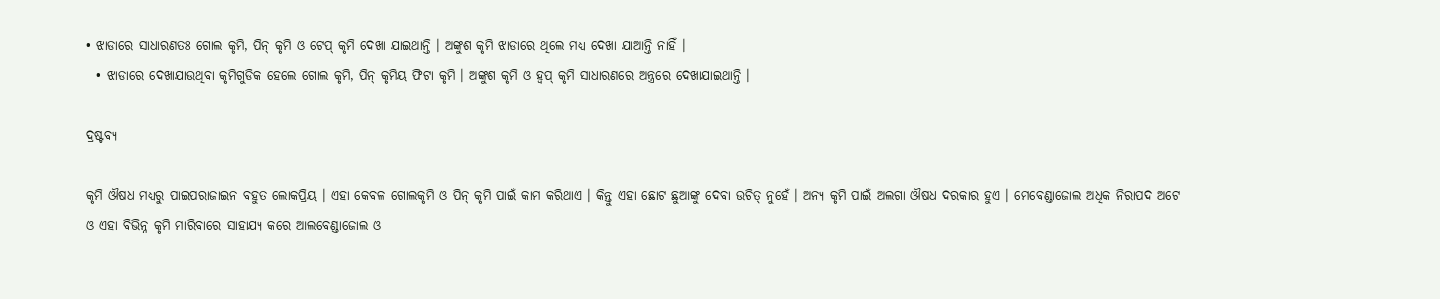• ଝାଡାରେ ସାଧାରଣତଃ ଗୋଲ କୃମି, ପିନ୍ କୃମି ଓ ଟେପ୍ କୃମି ଦେଖା ଯାଇଥାନ୍ତି । ଅଙ୍କୁଶ କୃମି ଝାଡାରେ ଥିଲେ ମଧ୍ୟ ଦେଖା ଯାଆନ୍ତି ନାହିଁ ।
  • ଝାଡାରେ ଦେଖାଯାଉଥିବା କୃମିଗୁଡିକ ହେଲେ ଗୋଲ କୃମି, ପିନ୍ କୃମିୟ ଫିଟା କୃମି । ଅଙ୍କୁଶ କୃମି ଓ ହ୍ଵପ୍ କୃମି ସାଧାରଣରେ ଅନ୍ତ୍ରରେ ଦେଖାଯାଇଥାନ୍ତି ।

ଦ୍ରଷ୍ଟବ୍ୟ

କୃମି ଔଷଧ ମଧ୍ୟରୁ ପାଇପରାଜାଇନ ବହୁତ ଲୋକପ୍ରିୟ । ଏହା କେବଳ ଗୋଲକୃମି ଓ ପିନ୍ କୃମି ପାଇଁ କାମ କରିଥାଏ । କିନ୍ତୁ ଏହା ଛୋଟ ଛୁଆଙ୍କୁ ଦେବା ଉଚିତ୍ ନୁହେଁ । ଅନ୍ୟ କୃମି ପାଇଁ ଅଲଗା ଔଷଧ ଦରକାର ହୁଏ । ମେବେଣ୍ଡାଜୋଲ ଅଧିକ ନିରାପଦ ଅଟେ ଓ ଏହା ବିଭିନ୍ନ କୃମି ମାରିବାରେ ସାହାଯ୍ୟ କରେ ଆଲବେଣ୍ଡାଜୋଲ ଓ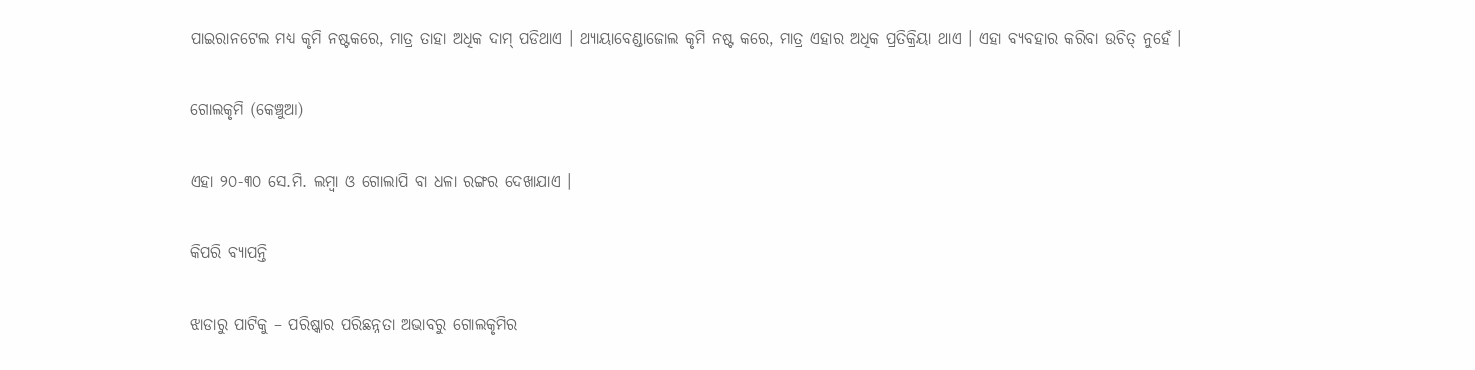ପାଇରାନଟେଲ ମଧ୍ୟ କୃମି ନଷ୍ଟକରେ, ମାତ୍ର ତାହା ଅଧିକ ଦାମ୍ ପଡିଥାଏ । ଥ୍ୟାୟାବେଣ୍ଡାଜୋଲ କୃମି ନଷ୍ଟ କରେ, ମାତ୍ର ଏହାର ଅଧିକ ପ୍ରତିକ୍ରିୟା ଥାଏ । ଏହା ବ୍ୟବହାର କରିବା ଉଚିତ୍ ନୁହେଁ ।

ଗୋଲକୃମି (କେଞ୍ଚୁଆ)

ଏହା ୨୦-୩୦ ସେ.ମି. ଲମ୍ବା ଓ ଗୋଲାପି ବା ଧଳା ରଙ୍ଗର ଦେଖାଯାଏ ।

କିପରି ବ୍ୟାପନ୍ତି

ଝାଡାରୁ ପାଟିକୁ – ପରିଷ୍କାର ପରିଛନ୍ନତା ଅଭାବରୁ ଗୋଲକୃମିର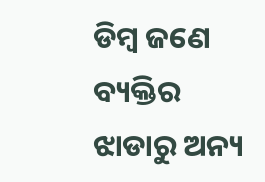ଡିମ୍ବ ଜଣେ ବ୍ୟକ୍ତିର ଝାଡାରୁ ଅନ୍ୟ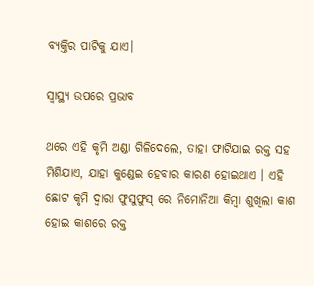ବ୍ୟକ୍ତିର ପାଟିକୁ ଯାଏ।

ସ୍ୱାସ୍ଥ୍ୟ ଉପରେ ପ୍ରଭାବ

ଥରେ ଏହି କୃମି ଅଣ୍ଡା ଗିଳିଦେଲେ, ତାହା ଫାଟିଯାଇ ରକ୍ତ ସହ ମିଶିଯାଏ, ଯାହା କୁଣ୍ଡେଇ ହେବାର କାରଣ ହୋଇଥାଏ । ଏହି ଛୋଟ କୃମି ଦ୍ଵାରା ଫୁସୁଫୁସ୍ ରେ ନିମୋନିଆ କିମ୍ବା ଶୁଖିଲା କାଶ ହୋଇ କାଶରେ ରକ୍ତ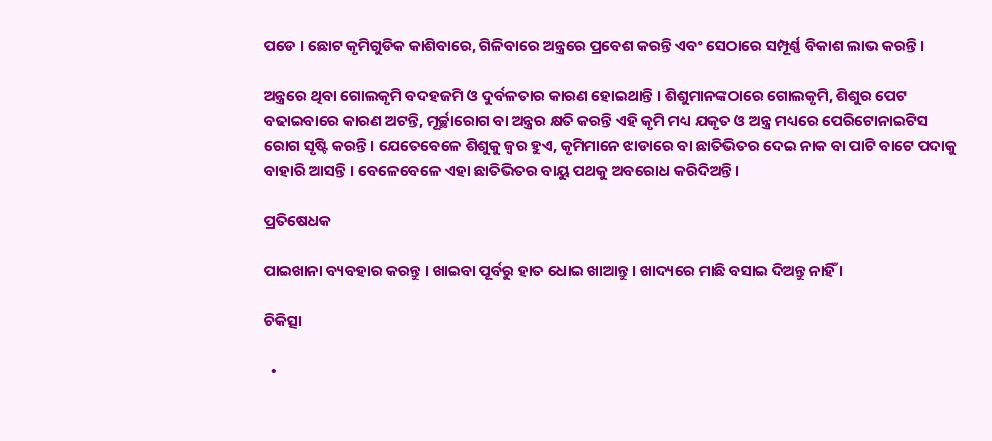ପଡେ । ଛୋଟ କୃମିଗୁଡିକ କାଶିବାରେ, ଗିଳିବାରେ ଅନ୍ତ୍ରରେ ପ୍ରବେଶ କରନ୍ତି ଏବଂ ସେଠାରେ ସମ୍ପୂର୍ଣ୍ଣ ବିକାଶ ଲାଭ କରନ୍ତି ।

ଅନ୍ତ୍ରରେ ଥିବା ଗୋଲକୃମି ବଦହଜମି ଓ ଦୁର୍ବଳତାର କାରଣ ହୋଇଥାନ୍ତି । ଶିଶୁମାନଙ୍କଠାରେ ଗୋଲକୃମି, ଶିଶୁର ପେଟ ବଢାଇବାରେ କାରଣ ଅଟନ୍ତି, ମୂର୍ଚ୍ଛାରୋଗ ବା ଅନ୍ତ୍ରର କ୍ଷତି କରନ୍ତି ଏହି କୃମି ମଧ୍ୟ ଯକୃତ ଓ ଅନ୍ତ୍ର ମଧ୍ୟରେ ପେରିଟୋନାଇଟିସ ରୋଗ ସୃଷ୍ଟି କରନ୍ତି । ଯେତେବେଳେ ଶିଶୁକୁ ଜ୍ଵର ହୁଏ, କୃମିମାନେ ଝାଡାରେ ବା ଛାତିଭିତର ଦେଇ ନାକ ବା ପାଟି ବାଟେ ପଦାକୁ ବାହାରି ଆସନ୍ତି । ବେଳେବେଳେ ଏହା ଛାତିଭିତର ବାୟୁ ପଥକୁ ଅବରୋଧ କରିଦିଅନ୍ତି ।

ପ୍ରତିଷେଧକ

ପାଇଖାନା ବ୍ୟବହାର କରନ୍ତୁ । ଖାଇବା ପୂର୍ବରୁ ହାତ ଧୋଇ ଖାଆନ୍ତୁ । ଖାଦ୍ୟରେ ମାଛି ବସାଇ ଦିଅନ୍ତୁ ନାହିଁ ।

ଚିକିତ୍ସା

  •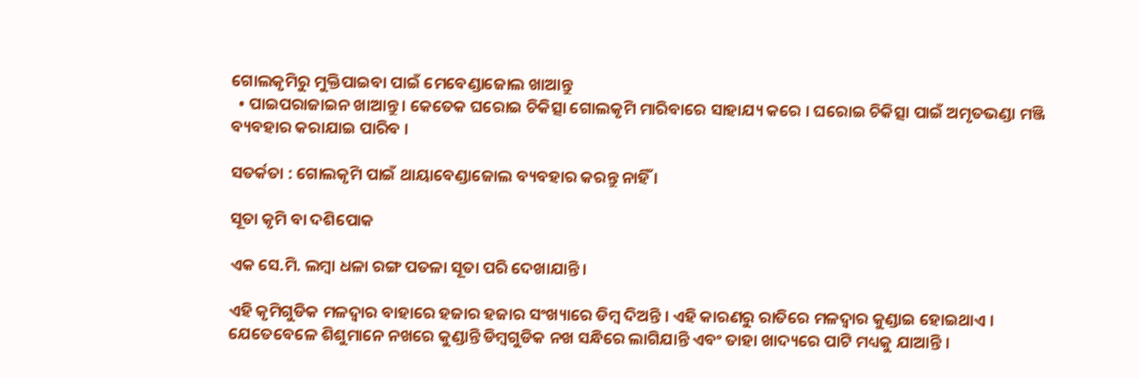ଗୋଲକୃମିରୁ ମୁକ୍ତିପାଇବା ପାଇଁ ମେବେଣ୍ଡାଜୋଲ ଖାଆନ୍ତୁ
  • ପାଇପରାଜାଇନ ଖାଆନ୍ତୁ । କେତେକ ଘରୋଇ ଚିକିତ୍ସା ଗୋଲକୃମି ମାରିବାରେ ସାହାଯ୍ୟ କରେ । ଘରୋଇ ଚିକିତ୍ସା ପାଇଁ ଅମୃତଭଣ୍ଡା ମଞ୍ଜି ବ୍ୟବହାର କରାଯାଇ ପାରିବ ।

ସତର୍କତା : ଗୋଲକୃମି ପାଇଁ ଥାୟାବେଣ୍ଡାଜୋଲ ବ୍ୟବହାର କରନ୍ତୁ ନାହିଁ ।

ସୂତା କୃମି ବା ଦଶିପୋକ

ଏକ ସେ.ମି. ଲମ୍ବା ଧଳା ରଙ୍ଗ ପତଳା ସୂତା ପରି ଦେଖାଯାନ୍ତି ।

ଏହି କୃମିଗୁଡିକ ମଳଦ୍ଵାର ବାହାରେ ହଜାର ହଜାର ସଂଖ୍ୟାରେ ଡିମ୍ବ ଦିଅନ୍ତି । ଏହି କାରଣରୁ ରାତିରେ ମଳଦ୍ଵାର କୁଣ୍ଡାଇ ହୋଇଥାଏ । ଯେତେବେଳେ ଶିଶୁମାନେ ନଖରେ କୁଣ୍ଡାନ୍ତି ଡିମ୍ବଗୁଡିକ ନଖ ସନ୍ଧିରେ ଲାଗିଯାନ୍ତି ଏବଂ ତାହା ଖାଦ୍ୟରେ ପାଟି ମଧ୍ୟକୁ ଯାଆନ୍ତି ।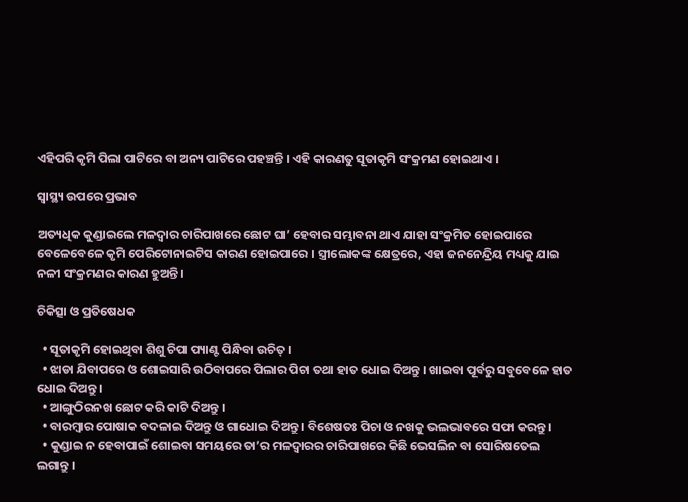ଏହିପରି କୃମି ପିଲା ପାଟିରେ ବା ଅନ୍ୟ ପାଟିରେ ପହଞ୍ଚନ୍ତି । ଏହି କାରଣତୁ ସୂତାକୃମି ସଂକ୍ରମଣ ହୋଇଥାଏ ।

ସ୍ୱାସ୍ଥ୍ୟ ଉପରେ ପ୍ରଭାବ

ଅତ୍ୟଧିକ କୁଣ୍ଡାଇଲେ ମଳଦ୍ଵାର ଚାରିପାଖରେ ଛୋଟ ଘା’ ହେବାର ସମ୍ଭାବନା ଥାଏ ଯାହା ସଂକ୍ରମିତ ହୋଇପାରେ ବେଳେବେଳେ କୃମି ପେରିଟୋନାଇଟିସ କାରଣ ହୋଇପାରେ । ସ୍ତ୍ରୀଲୋକଙ୍କ କ୍ଷେତ୍ରରେ, ଏହା ଜନନେନ୍ଦ୍ରିୟ ମଧ୍ୟକୁ ଯାଇ ନଳୀ ସଂକ୍ରମଣର କାରଣ ହୁଅନ୍ତି ।

ଚିକିତ୍ସା ଓ ପ୍ରତିଷେଧକ

  • ସୂତାକୃମି ହୋଇଥିବା ଶିଶୁ ଚିପା ପ୍ୟାଣ୍ଟ ପିନ୍ଧିବା ଉଚିତ୍ ।
  • ଝାଡା ଯିବାପରେ ଓ ଶୋଇସାରି ଉଠିବାପରେ ପିଲାର ପିଚା ତଥା ହାତ ଧୋଇ ଦିଅନ୍ତୁ । ଖାଇବା ପୂର୍ବରୁ ସବୁବେଳେ ହାତ ଧୋଇ ଦିଅନ୍ତୁ ।
  • ଆଙ୍ଗୁଠିରନଖ ଛୋଟ କରି କାଟି ଦିଅନ୍ତୁ ।
  • ବାରମ୍ବାର ପୋଷାକ ବଦଳାଇ ଦିଅନ୍ତୁ ଓ ଗାଧୋଇ ଦିଅନ୍ତୁ । ବିଶେଷତଃ ପିଚା ଓ ନଖକୁ ଭଲଭାବରେ ସଫା କରନ୍ତୁ ।
  • କୁଣ୍ଡାଇ ନ ହେବାପାଇଁ ଶୋଇବା ସମୟରେ ତା’ର ମଳଦ୍ଵାରର ଚାରିପାଖରେ କିଛି ଭେସଲିନ ବା ସୋରିଷତେଲ ଲଗାନ୍ତୁ ।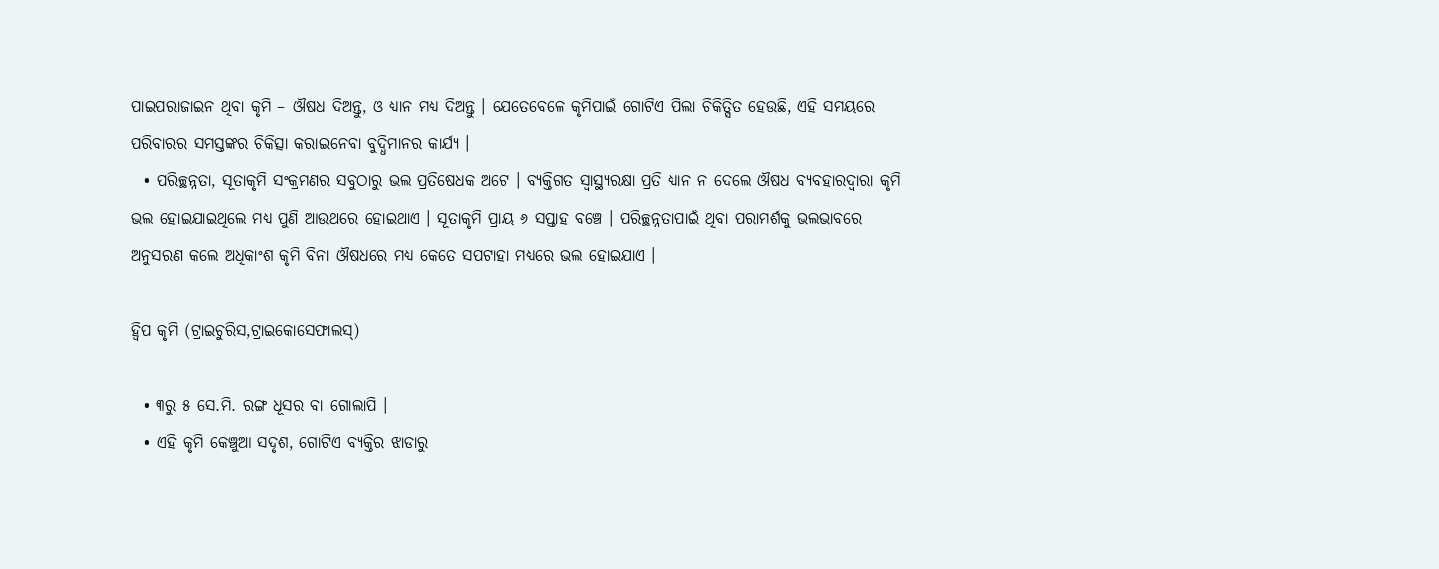ପାଇପରାଜାଇନ ଥିବା କୃମି – ଔଷଧ ଦିଅନ୍ତୁ, ଓ ଧ୍ୟାନ ମଧ୍ୟ ଦିଅନ୍ତୁ । ଯେତେବେଳେ କୃମିପାଇଁ ଗୋଟିଏ ପିଲା ଚିକିତ୍ସିତ ହେଉଛି, ଏହି ସମୟରେ ପରିବାରର ସମସ୍ତଙ୍କର ଚିକିତ୍ସା କରାଇନେବା ବୁଦ୍ଧିମାନର କାର୍ଯ୍ୟ ।
  • ପରିଚ୍ଛନ୍ନତା, ସୂତାକୃମି ସଂକ୍ରମଣର ସବୁଠାରୁ ଭଲ ପ୍ରତିଷେଧକ ଅଟେ । ବ୍ୟକ୍ତିଗତ ସ୍ୱାସ୍ଥ୍ୟରକ୍ଷା ପ୍ରତି ଧ୍ୟାନ ନ ଦେଲେ ଔଷଧ ବ୍ୟବହାରଦ୍ଵାରା କୃମି ଭଲ ହୋଇଯାଇଥିଲେ ମଧ୍ୟ ପୁଣି ଆଉଥରେ ହୋଇଥାଏ । ସୂତାକୃମି ପ୍ରାୟ ୬ ସପ୍ତାହ ବଞ୍ଚେ । ପରିଚ୍ଛନ୍ନତାପାଇଁ ଥିବା ପରାମର୍ଶକୁ ଭଲଭାବରେ ଅନୁସରଣ କଲେ ଅଧିକାଂଶ କୃମି ବିନା ଔଷଧରେ ମଧ୍ୟ କେତେ ସପଟାହା ମଧ୍ୟରେ ଭଲ ହୋଇଯାଏ ।

ହ୍ୱିପ କୃମି (ଟ୍ରାଇଚୁରିସ,ଟ୍ରାଇକୋସେଫାଲସ୍)

  • ୩ରୁ ୫ ସେ.ମି. ରଙ୍ଗ ଧୂସର ବା ଗୋଲାପି ।
  • ଏହି କୃମି କେଞ୍ଚୁଆ ସଦୃଶ, ଗୋଟିଏ ବ୍ୟକ୍ତିର ଝାଡାରୁ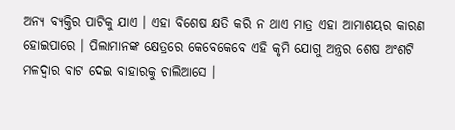ଅନ୍ୟ ବ୍ୟକ୍ତିର ପାଟିକୁ ଯାଏ । ଏହା ବିଶେଷ କ୍ଷତି କରି ନ ଥାଏ ମାତ୍ର ଏହା ଆମାଶୟର କାରଣ ହୋଇପାରେ । ପିଲାମାନଙ୍କ କ୍ଷେତ୍ରରେ କେବେକେବେ ଏହି କୃମି ଯୋଗୁ ଅନ୍ତ୍ରର ଶେଷ ଅଂଶଟି ମଳଦ୍ଵାର ବାଟ ଦେଇ ବାହାରକୁ ଚାଲିଆସେ ।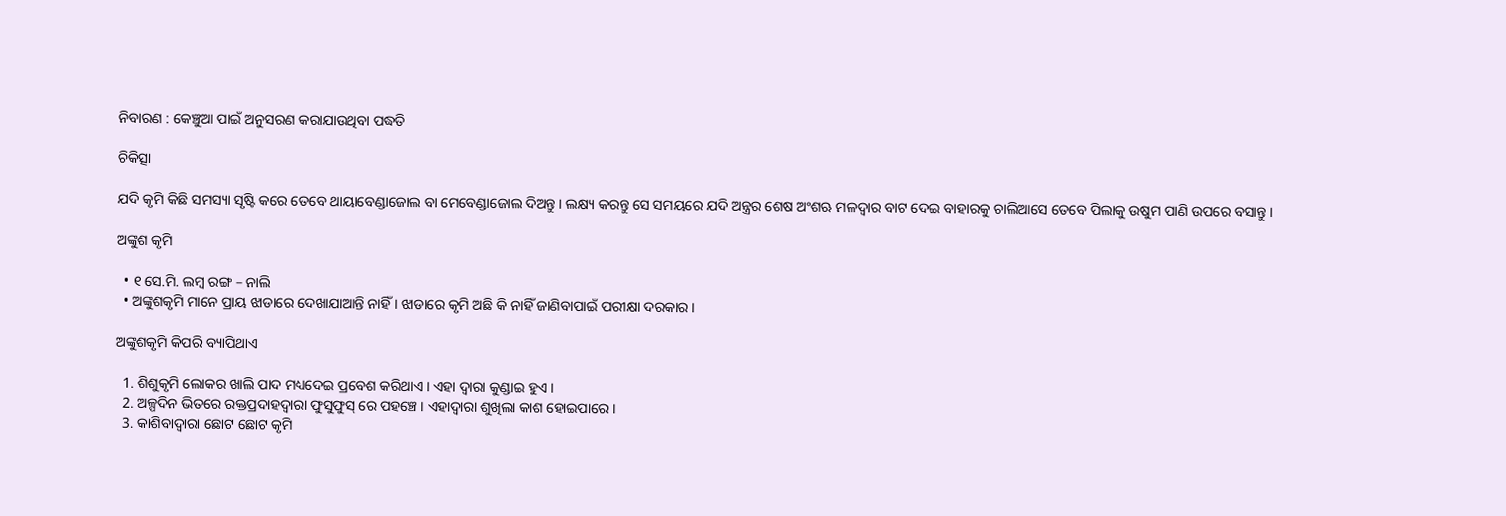ନିବାରଣ : କେଞ୍ଚୁଆ ପାଇଁ ଅନୁସରଣ କରାଯାଉଥିବା ପଦ୍ଧତି

ଚିକିତ୍ସା

ଯଦି କୃମି କିଛି ସମସ୍ୟା ସୃଷ୍ଟି କରେ ତେବେ ଥାୟାବେଣ୍ଡାଜୋଲ ବା ମେବେଣ୍ଡାଜୋଲ ଦିଅନ୍ତୁ । ଲକ୍ଷ୍ୟ କରନ୍ତୁ ସେ ସମୟରେ ଯଦି ଅନ୍ତ୍ରର ଶେଷ ଅଂଶଋ ମଳଦ୍ଵାର ବାଟ ଦେଇ ବାହାରକୁ ଚାଲିଆସେ ତେବେ ପିଲାକୁ ଉଷୁମ ପାଣି ଉପରେ ବସାନ୍ତୁ ।

ଅଙ୍କୁଶ କୃମି

  • ୧ ସେ.ମି. ଲମ୍ବ ରଙ୍ଗ – ନାଲି
  • ଅଙ୍କୁଶକୃମି ମାନେ ପ୍ରାୟ ଝାଡାରେ ଦେଖାଯାଆନ୍ତି ନାହିଁ । ଝାଡାରେ କୃମି ଅଛି କି ନାହିଁ ଜାଣିବାପାଇଁ ପରୀକ୍ଷା ଦରକାର ।

ଅଙ୍କୁଶକୃମି କିପରି ବ୍ୟାପିଥାଏ

  1. ଶିଶୁକୃମି ଲୋକର ଖାଲି ପାଦ ମଧ୍ୟଦେଇ ପ୍ରବେଶ କରିଥାଏ । ଏହା ଦ୍ଵାରା କୁଣ୍ଡାଇ ହୁଏ ।
  2. ଅଳ୍ପଦିନ ଭିତରେ ରକ୍ତପ୍ରଦାହଦ୍ଵାରା ଫୁସୁଫୁସ୍ ରେ ପହଞ୍ଚେ । ଏହାଦ୍ଵାରା ଶୁଖିଲା କାଶ ହୋଇପାରେ ।
  3. କାଶିବାଦ୍ଵାରା ଛୋଟ ଛୋଟ କୃମି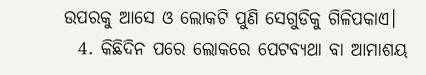ଉପରକୁ ଆସେ ଓ ଲୋକଟି ପୁଣି ସେଗୁଡିକୁ ଗିଳିପକାଏ।
  4. କିଛିଦିନ ପରେ ଲୋକରେ ପେଟବ୍ୟଥା ବା ଆମାଶୟ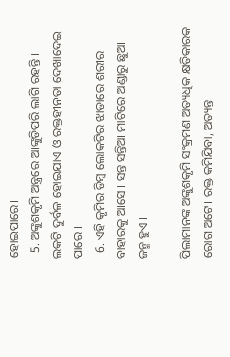ହୋଇପାରେ।
  5. ଅଙ୍କୁଶକୃମି ଅନ୍ତ୍ରରେ ଆଙ୍କୁଡିପରି ଲାଗି ରହନ୍ତି । ଲକଟି ଦୁର୍ବଳ ହୋଇଯାଏ ଓ ରକ୍ତହୀନତା ଦେଖାଦେଇ ପାରେ ।
  6. ଏହି କୃମିର ଡିମ୍ବ ଲୋକଟିର ଝାଡାରେ ଶରୀର ବାହାରକୁ ଆସେ । ସନ୍ତ ସନ୍ତିଆ ମାଟିରେ ଅଣ୍ଡାରୁ ଛୁଆ ଜନ୍ମ ହୁଏ ।

ପିଲାମାନଙ୍କ ଅଙ୍କୁଶକୃମି ସଂକ୍ରମଣ ଅତ୍ୟଧିକ କ୍ଷତିକାରକ ରୋଗ ଅଟେ। ରକ୍ତ କମିଯିବା, ଅତ୍ୟନ୍ତ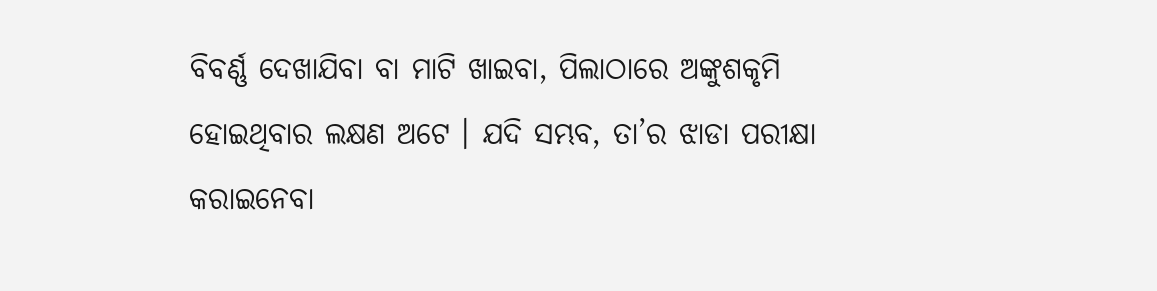ବିବର୍ଣ୍ଣ ଦେଖାଯିବା ବା ମାଟି ଖାଇବା, ପିଲାଠାରେ ଅଙ୍କୁଶକୃମି ହୋଇଥିବାର ଲକ୍ଷଣ ଅଟେ । ଯଦି ସମ୍ଭବ, ତା’ର ଝାଡା ପରୀକ୍ଷା କରାଇନେବା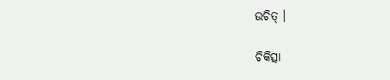ଉଚିତ୍ ।

ଚିକିତ୍ସା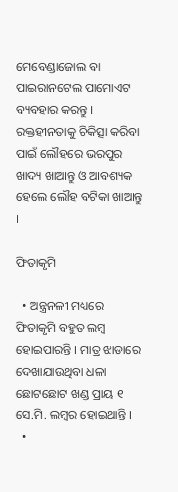ମେବେଣ୍ଡାଜୋଲ ବା ପାଇରାନଟେଲ ପାମୋଏଟ ବ୍ୟବହାର କରନ୍ତୁ । ରକ୍ତହୀନତାକୁ ଚିକିତ୍ସା କରିବା ପାଇଁ ଲୌହରେ ଭରପୁର ଖାଦ୍ୟ ଖାଆନ୍ତୁ ଓ ଆବଶ୍ୟକ ହେଲେ ଲୌହ ବଟିକା ଖାଆନ୍ତୁ ।

ଫିତାକୃମି

  • ଅନ୍ତ୍ରନଳୀ ମଧ୍ୟରେ ଫିତାକୃମି ବହୁତ ଲମ୍ବ ହୋଇପାରନ୍ତି । ମାତ୍ର ଝାଡାରେ ଦେଖାଯାଉଥିବା ଧଳା ଛୋଟଛୋଟ ଖଣ୍ଡ ପ୍ରାୟ ୧ ସେ.ମି. ଲମ୍ବର ହୋଇଥାନ୍ତି ।
  •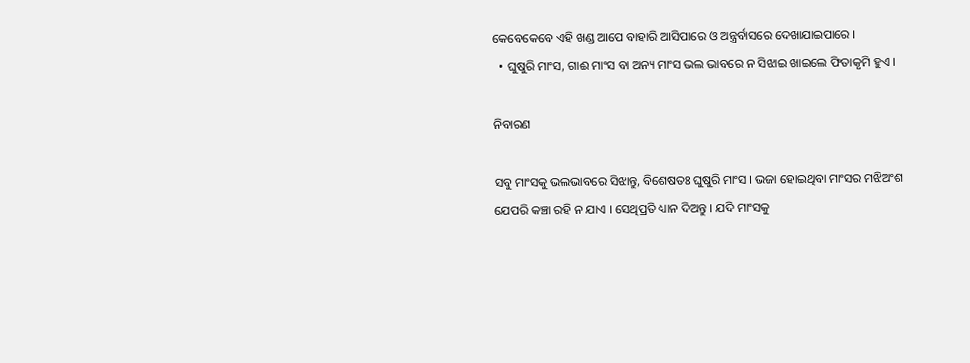କେବେକେବେ ଏହି ଖଣ୍ଡ ଆପେ ବାହାରି ଆସିପାରେ ଓ ଅନ୍ତ୍ରର୍ବାସରେ ଦେଖାଯାଇପାରେ ।
  • ଘୁଷୁରି ମାଂସ, ଗାଈ ମାଂସ ବା ଅନ୍ୟ ମାଂସ ଭଲ ଭାବରେ ନ ସିଝାଇ ଖାଇଲେ ଫିତାକୃମି ହୁଏ ।

ନିବାରଣ

ସବୁ ମାଂସକୁ ଭଲଭାବରେ ସିଝାନ୍ତୁ, ବିଶେଷତଃ ଘୁଷୁରି ମାଂସ । ଭଜା ହୋଇଥିବା ମାଂସର ମଝିଅଂଶ ଯେପରି କଞ୍ଚା ରହି ନ ଯାଏ । ସେଥିପ୍ରତି ଧ୍ୟାନ ଦିଅନ୍ତୁ । ଯଦି ମାଂସକୁ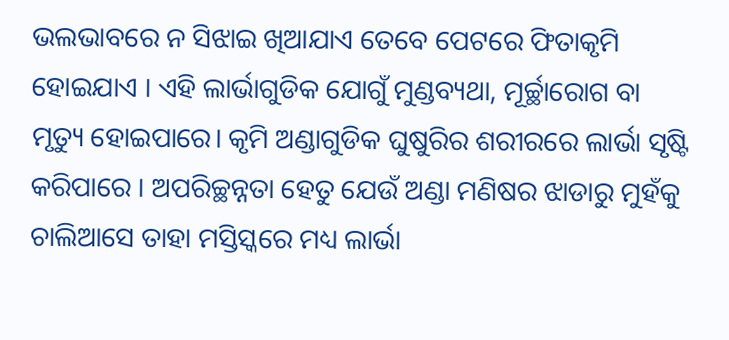ଭଲଭାବରେ ନ ସିଝାଇ ଖିଆଯାଏ ତେବେ ପେଟରେ ଫିତାକୃମି ହୋଇଯାଏ । ଏହି ଲାର୍ଭାଗୁଡିକ ଯୋଗୁଁ ମୁଣ୍ଡବ୍ୟଥା, ମୂର୍ଚ୍ଛାରୋଗ ବା ମୃତ୍ୟୁ ହୋଇପାରେ। କୃମି ଅଣ୍ଡାଗୁଡିକ ଘୁଷୁରିର ଶରୀରରେ ଲାର୍ଭା ସୃଷ୍ଟି କରିପାରେ । ଅପରିଚ୍ଛନ୍ନତା ହେତୁ ଯେଉଁ ଅଣ୍ଡା ମଣିଷର ଝାଡାରୁ ମୁହଁକୁ ଚାଲିଆସେ ତାହା ମସ୍ତିସ୍କରେ ମଧ୍ୟ ଲାର୍ଭା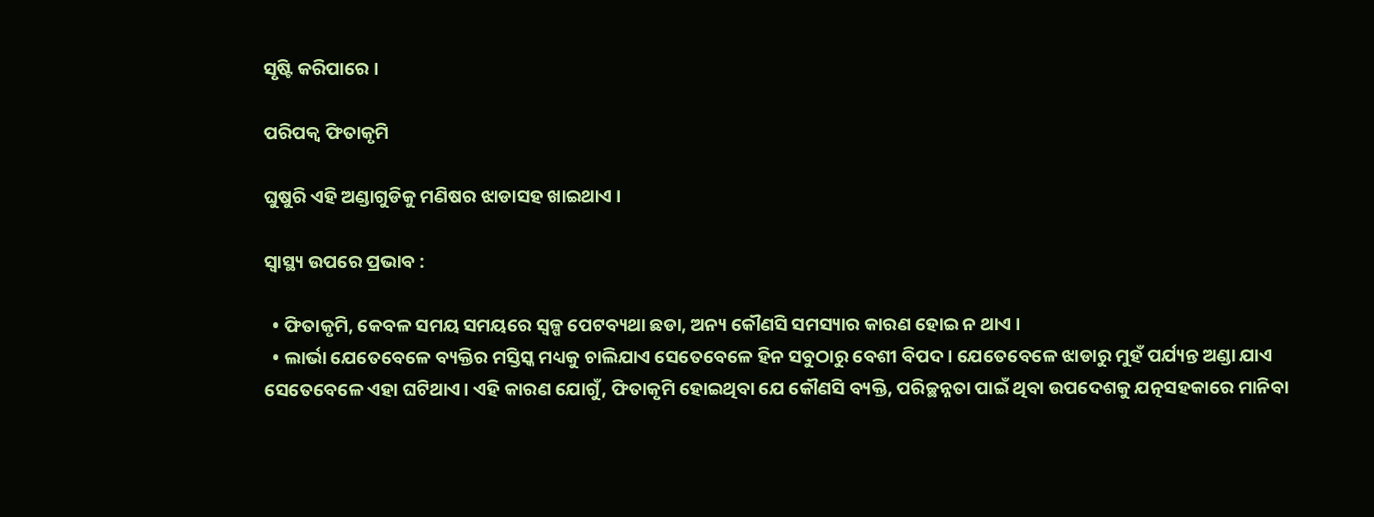ସୃଷ୍ଟି କରିପାରେ ।

ପରିପକ୍ଵ ଫିତାକୃମି

ଘୁଷୁରି ଏହି ଅଣ୍ଡାଗୁଡିକୁ ମଣିଷର ଝାଡାସହ ଖାଇଥାଏ ।

ସ୍ୱାସ୍ଥ୍ୟ ଉପରେ ପ୍ରଭାବ :

  • ଫିତାକୃମି, କେବଳ ସମୟ ସମୟରେ ସ୍ୱଳ୍ପ ପେଟବ୍ୟଥା ଛଡା, ଅନ୍ୟ କୌଣସି ସମସ୍ୟାର କାରଣ ହୋଇ ନ ଥାଏ ।
  • ଲାର୍ଭା ଯେତେବେଳେ ବ୍ୟକ୍ତିର ମସ୍ତିସ୍କ ମଧ୍ୟକୁ ଚାଲିଯାଏ ସେତେବେଳେ ହିନ ସବୁଠାରୁ ବେଶୀ ବିପଦ। ଯେତେବେଳେ ଝାଡାରୁ ମୁହଁ ପର୍ଯ୍ୟନ୍ତ ଅଣ୍ଡା ଯାଏ ସେତେବେଳେ ଏହା ଘଟିଥାଏ। ଏହି କାରଣ ଯୋଗୁଁ, ଫିତାକୃମି ହୋଇଥିବା ଯେ କୌଣସି ବ୍ୟକ୍ତି, ପରିଚ୍ଛନ୍ନତା ପାଇଁ ଥିବା ଉପଦେଶକୁ ଯତ୍ନସହକାରେ ମାନିବା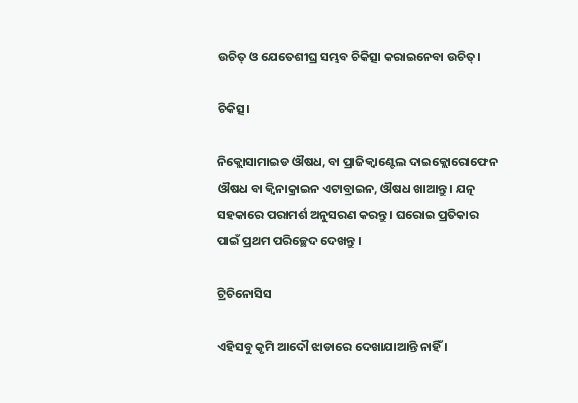ଉଚିତ୍ ଓ ଯେତେଶୀଘ୍ର ସମ୍ଭବ ଚିକିତ୍ସା କରାଇନେବା ଉଚିତ୍।

ଚିକିତ୍ସ।

ନିକ୍ଲୋସାମାଇଡ ଔଷଧ, ବା ପ୍ରାଜିକ୍ଵାଣ୍ଟେଲ ଦାଇକ୍ଲୋରୋଫେନ ଔଷଧ ବା କ୍ଵିନାକ୍ରାଇନ ଏଟାବ୍ରାଇନ, ଔଷଧ ଖାଆନ୍ତୁ । ଯତ୍ନ ସହକାରେ ପରାମର୍ଶ ଅନୁସରଣ କରନ୍ତୁ । ଘରୋଇ ପ୍ରତିକାର ପାଇଁ ପ୍ରଥମ ପରିଚ୍ଛେଦ ଦେଖନ୍ତୁ ।

ଟ୍ରିଚିନୋସିସ

ଏହିସବୁ କୃମି ଆଦୌ ଝାଡାରେ ଦେଖାଯାଆନ୍ତି ନାହିଁ ।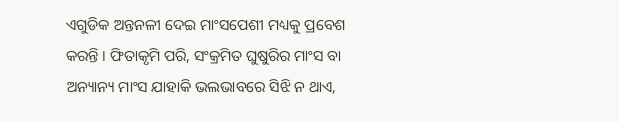ଏଗୁଡିକ ଅନ୍ତନଳୀ ଦେଇ ମାଂସପେଶୀ ମଧ୍ୟକୁ ପ୍ରବେଶ କରନ୍ତି । ଫିତାକୃମି ପରି, ସଂକ୍ରମିତ ଘୁଷୁରିର ମାଂସ ବା ଅନ୍ୟାନ୍ୟ ମାଂସ ଯାହାକି ଭଲଭାବରେ ସିଝି ନ ଥାଏ,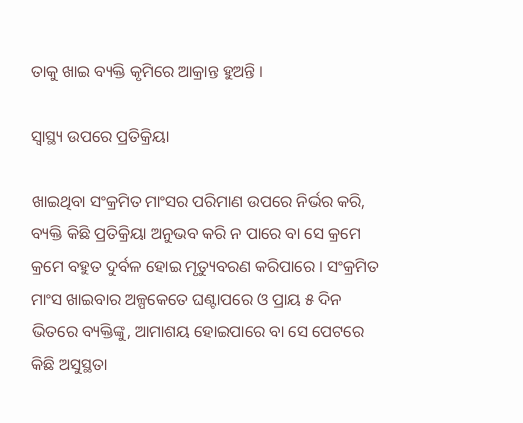ତାକୁ ଖାଇ ବ୍ୟକ୍ତି କୃମିରେ ଆକ୍ରାନ୍ତ ହୁଅନ୍ତି ।

ସ୍ୱାସ୍ଥ୍ୟ ଉପରେ ପ୍ରତିକ୍ରିୟା

ଖାଇଥିବା ସଂକ୍ରମିତ ମାଂସର ପରିମାଣ ଉପରେ ନିର୍ଭର କରି, ବ୍ୟକ୍ତି କିଛି ପ୍ରତିକ୍ରିୟା ଅନୁଭବ କରି ନ ପାରେ ବା ସେ କ୍ରମେ କ୍ରମେ ବହୁତ ଦୁର୍ବଳ ହୋଇ ମୃତ୍ୟୁବରଣ କରିପାରେ । ସଂକ୍ରମିତ ମାଂସ ଖାଇବାର ଅଳ୍ପକେତେ ଘଣ୍ଟାପରେ ଓ ପ୍ରାୟ ୫ ଦିନ ଭିତରେ ବ୍ୟକ୍ତିଙ୍କୁ, ଆମାଶୟ ହୋଇପାରେ ବା ସେ ପେଟରେ କିଛି ଅସୁସ୍ଥତା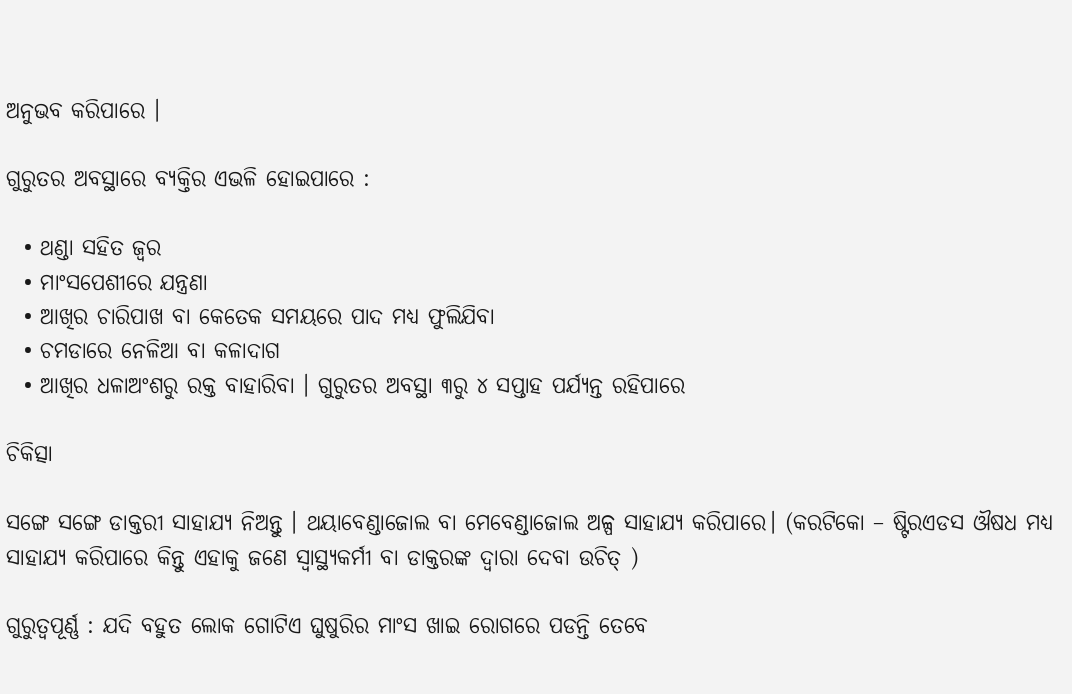ଅନୁଭବ କରିପାରେ ।

ଗୁରୁତର ଅବସ୍ଥାରେ ବ୍ୟକ୍ତିର ଏଭଳି ହୋଇପାରେ :

  • ଥଣ୍ଡା ସହିତ ଜ୍ଵର
  • ମାଂସପେଶୀରେ ଯନ୍ତ୍ରଣା
  • ଆଖିର ଚାରିପାଖ ବା କେତେକ ସମୟରେ ପାଦ ମଧ୍ୟ ଫୁଲିଯିବା
  • ଚମଡାରେ ନେଳିଆ ବା କଳାଦାଗ
  • ଆଖିର ଧଳାଅଂଶରୁ ରକ୍ତ ବାହାରିବା । ଗୁରୁତର ଅବସ୍ଥା ୩ରୁ ୪ ସପ୍ତାହ ପର୍ଯ୍ୟନ୍ତ ରହିପାରେ

ଚିକିତ୍ସା

ସଙ୍ଗେ ସଙ୍ଗେ ଡାକ୍ତରୀ ସାହାଯ୍ୟ ନିଅନ୍ତୁ । ଥୟାବେଣ୍ଡାଜୋଲ ବା ମେବେଣ୍ଡାଜୋଲ ଅଳ୍ପ ସାହାଯ୍ୟ କରିପାରେ। (କରଟିକୋ – ଷ୍ଟିରଏଡସ ଔଷଧ ମଧ୍ୟ ସାହାଯ୍ୟ କରିପାରେ କିନ୍ତୁ ଏହାକୁ ଜଣେ ସ୍ୱାସ୍ଥ୍ୟକର୍ମୀ ବା ଡାକ୍ତରଙ୍କ ଦ୍ଵାରା ଦେବା ଉଚିତ୍ )

ଗୁରୁତ୍ୱପୂର୍ଣ୍ଣ : ଯଦି ବହୁତ ଲୋକ ଗୋଟିଏ ଘୁଷୁରିର ମାଂସ ଖାଇ ରୋଗରେ ପଡନ୍ତି ତେବେ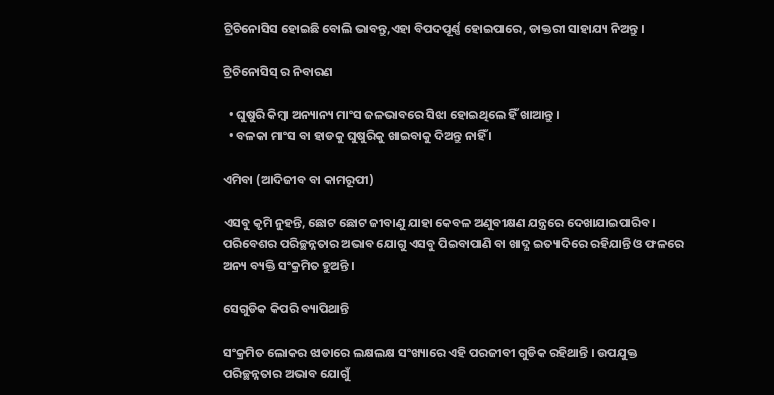ଟ୍ରିଚିନୋସିସ ହୋଇଛି ବୋଲି ଭାବନ୍ତୁ,ଏହା ବିପଦପୂର୍ଣ୍ଣ ହୋଇପାରେ, ଡାକ୍ତରୀ ସାହାଯ୍ୟ ନିଅନ୍ତୁ ।

ଟ୍ରିଚିନୋସିସ୍ ର ନିବାରଣ

  • ଘୁଷୁରି କିମ୍ବା ଅନ୍ୟାନ୍ୟ ମାଂସ ଜଳଭାବରେ ସିଝା ହୋଇଥିଲେ ହିଁ ଖାଆନ୍ତୁ ।
  • ବଳକା ମାଂସ ବା ହାଡକୁ ଘୁଷୁରିକୁ ଖାଇବାକୁ ଦିଅନ୍ତୁ ନାହିଁ ।

ଏମିବା (ଆଦିଜୀବ ବା କାମରୂପୀ)

ଏସବୁ କୃମି ନୁହନ୍ତି, ଛୋଟ ଛୋଟ ଜୀବାଣୁ ଯାହା କେବଳ ଅଣୁବୀକ୍ଷଣ ଯନ୍ତ୍ରରେ ଦେଖାଯାଇପାରିବ । ପରିବେଶର ପରିଚ୍ଛନ୍ନତାର ଅଭାବ ଯୋଗୁ ଏସବୁ ପିଇବାପାଣି ବା ଖାଦ୍ଯ ଇତ୍ୟାଦିରେ ରହିଯାନ୍ତି ଓ ଫଳରେ ଅନ୍ୟ ବ୍ୟକ୍ତି ସଂକ୍ରମିତ ହୁଅନ୍ତି ।

ସେଗୁଡିକ କିପରି ବ୍ୟାପିଥାନ୍ତି

ସଂକ୍ରମିତ ଲୋକର ଝାଡାରେ ଲକ୍ଷଲକ୍ଷ ସଂଖ୍ୟାରେ ଏହି ପରଜୀବୀ ଗୁଡିକ ରହିଥାନ୍ତି । ଉପଯୁକ୍ତ ପରିଚ୍ଛନ୍ନତାର ଅଭାବ ଯୋଗୁଁ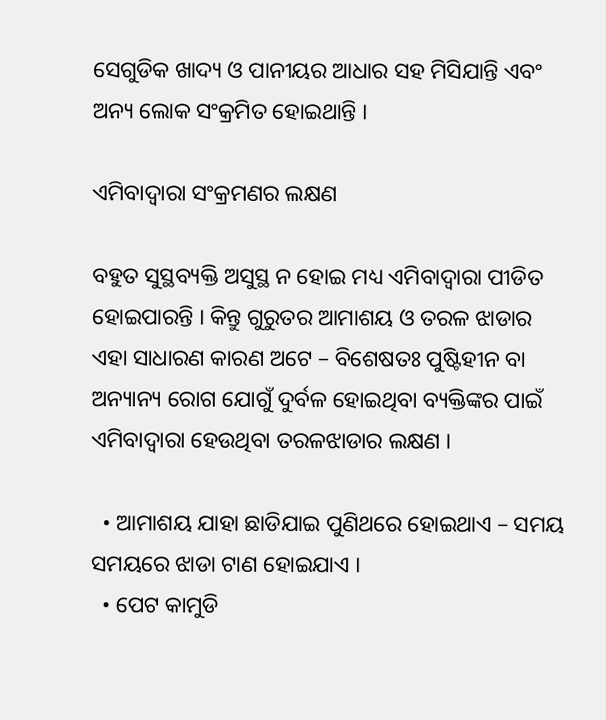ସେଗୁଡିକ ଖାଦ୍ୟ ଓ ପାନୀୟର ଆଧାର ସହ ମିସିଯାନ୍ତି ଏବଂ ଅନ୍ୟ ଲୋକ ସଂକ୍ରମିତ ହୋଇଥାନ୍ତି ।

ଏମିବାଦ୍ଵାରା ସଂକ୍ରମଣର ଲକ୍ଷଣ

ବହୁତ ସୁସ୍ଥବ୍ୟକ୍ତି ଅସୁସ୍ଥ ନ ହୋଇ ମଧ୍ୟ ଏମିବାଦ୍ଵାରା ପୀଡିତ ହୋଇପାରନ୍ତି । କିନ୍ତୁ ଗୁରୁତର ଆମାଶୟ ଓ ତରଳ ଝାଡାର ଏହା ସାଧାରଣ କାରଣ ଅଟେ – ବିଶେଷତଃ ପୁଷ୍ଟିହୀନ ବା ଅନ୍ୟାନ୍ୟ ରୋଗ ଯୋଗୁଁ ଦୁର୍ବଳ ହୋଇଥିବା ବ୍ୟକ୍ତିଙ୍କର ପାଇଁ ଏମିବାଦ୍ଵାରା ହେଉଥିବା ତରଳଝାଡାର ଲକ୍ଷଣ ।

  • ଆମାଶୟ ଯାହା ଛାଡିଯାଇ ପୁଣିଥରେ ହୋଇଥାଏ – ସମୟ ସମୟରେ ଝାଡା ଟାଣ ହୋଇଯାଏ ।
  • ପେଟ କାମୁଡି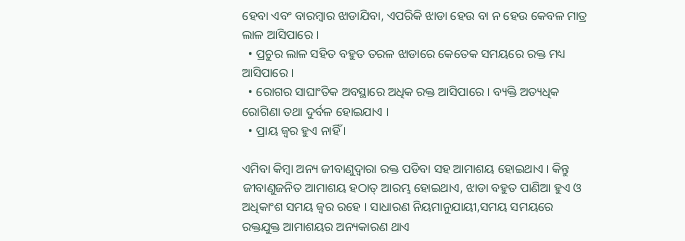ହେବା ଏବଂ ବାରମ୍ବାର ଝାଡାଯିବା, ଏପରିକି ଝାଡା ହେଉ ବା ନ ହେଉ କେବଳ ମାତ୍ର ଲାଳ ଆସିପାରେ ।
  • ପ୍ରଚୁର ଲାଳ ସହିତ ବହୁତ ତରଳ ଝାଡାରେ କେତେକ ସମୟରେ ରକ୍ତ ମଧ୍ୟ ଆସିପାରେ ।
  • ରୋଗର ସାଘାଂତିକ ଅବସ୍ଥାରେ ଅଧିକ ରକ୍ତ ଆସିପାରେ । ବ୍ୟକ୍ତି ଅତ୍ୟଧିକ ରୋଗିଣା ତଥା ଦୁର୍ବଳ ହୋଇଯାଏ ।
  • ପ୍ରାୟ ଜ୍ଵର ହୁଏ ନାହିଁ ।

ଏମିବା କିମ୍ବା ଅନ୍ୟ ଜୀବାଣୁଦ୍ଵାରା ରକ୍ତ ପଡିବା ସହ ଆମାଶୟ ହୋଇଥାଏ । କିନ୍ତୁ ଜୀବାଣୁଜନିତ ଆମାଶୟ ହଠାତ୍ ଆରମ୍ଭ ହୋଇଥାଏ, ଝାଡା ବହୁତ ପାଣିଆ ହୁଏ ଓ ଅଧିକାଂଶ ସମୟ ଜ୍ଵର ରହେ । ସାଧାରଣ ନିୟମାନୁଯାୟୀ,ସମୟ ସମୟରେ ରକ୍ତଯୁକ୍ତ ଆମାଶୟର ଅନ୍ୟକାରଣ ଥାଏ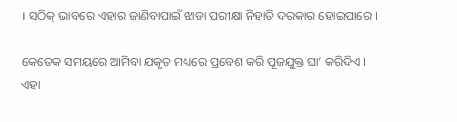। ସଠିକ୍ ଭାବରେ ଏହାର ଜାଣିବାପାଇଁ ଝାଡା ପରୀକ୍ଷା ନିହାତି ଦରକାର ହୋଇପାରେ ।

କେତେକ ସମୟରେ ଆମିବା ଯକୃତ ମଧ୍ୟରେ ପ୍ରବେଶ କରି ପୂଜଯୁକ୍ତ ଘା’ କରିଦିଏ । ଏହା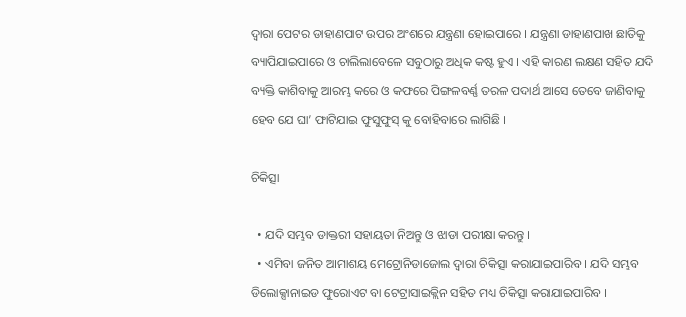ଦ୍ଵାରା ପେଟର ଡାହାଣପାଟ ଉପର ଅଂଶରେ ଯନ୍ତ୍ରଣା ହୋଇପାରେ । ଯନ୍ତ୍ରଣା ଡାହାଣପାଖ ଛାତିକୁ ବ୍ୟାପିଯାଇପାରେ ଓ ଚାଲିଲାବେଳେ ସବୁଠାରୁ ଅଧିକ କଷ୍ଟ ହୁଏ । ଏହି କାରଣ ଲକ୍ଷଣ ସହିତ ଯଦି ବ୍ୟକ୍ତି କାଶିବାକୁ ଆରମ୍ଭ କରେ ଓ କଫରେ ପିଙ୍ଗଳବର୍ଣ୍ଣ ତରଳ ପଦାର୍ଥ ଆସେ ତେବେ ଜାଣିବାକୁ ହେବ ଯେ ଘା’ ଫାଟିଯାଇ ଫୁସୁଫୁସ୍ କୁ ବୋହିବାରେ ଲାଗିଛି ।

ଚିକିତ୍ସା

  • ଯଦି ସମ୍ଭବ ଡାକ୍ତରୀ ସହାୟତା ନିଅନ୍ତୁ ଓ ଝାଡା ପରୀକ୍ଷା କରନ୍ତୁ ।
  • ଏମିବା ଜନିତ ଆମାଶୟ ମେଟ୍ରୋନିଡାଜୋଲ ଦ୍ଵାରା ଚିକିତ୍ସା କରାଯାଇପାରିବ । ଯଦି ସମ୍ଭବ ଡିଲୋକ୍ସାନାଇଡ ଫୁରୋଏଟ ବା ଟେଟ୍ରାସାଇକ୍ଲିନ ସହିତ ମଧ୍ୟ ଚିକିତ୍ସା କରାଯାଇପାରିବ ।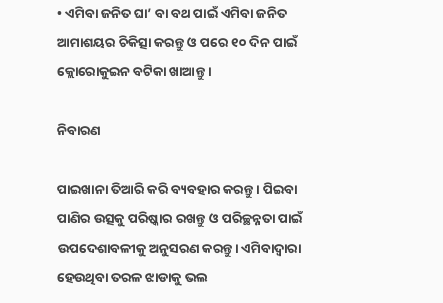• ଏମିବା ଜନିତ ଘା’ ବା ବଥ ପାଇଁ ଏମିବା ଜନିତ ଆମାଶୟର ଚିକିତ୍ସା କରନ୍ତୁ ଓ ପରେ ୧୦ ଦିନ ପାଇଁ କ୍ଲୋରୋକୁଇନ ବଟିକା ଖାଆନ୍ତୁ ।

ନିବାରଣ

ପାଇଖାନା ତିଆରି କରି ବ୍ୟବହାର କରନ୍ତୁ । ପିଇବା ପାଣିର ଉତ୍ସକୁ ପରିଷ୍କାର ରଖନ୍ତୁ ଓ ପରିଚ୍ଛନ୍ନତା ପାଇଁ ଉପଦେଶାବଳୀକୁ ଅନୁସରଣ କରନ୍ତୁ। ଏମିବାଦ୍ଵାରା ହେଉଥିବା ତରଳ ଝାଡାକୁ ଭଲ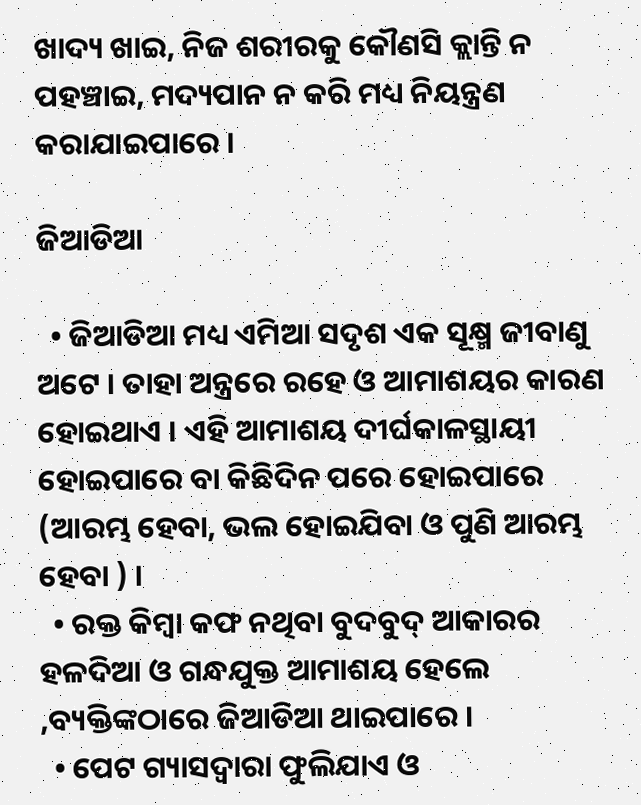ଖାଦ୍ୟ ଖାଇ, ନିଜ ଶରୀରକୁ କୌଣସି କ୍ଲାନ୍ତି ନ ପହଞ୍ଚାଇ, ମଦ୍ୟପାନ ନ କରି ମଧ୍ୟ ନିୟନ୍ତ୍ରଣ କରାଯାଇପାରେ ।

ଜିଆଡିଆ

  • ଜିଆଡିଆ ମଧ୍ୟ ଏମିଆ ସଦୃଶ ଏକ ସୂକ୍ଷ୍ମ ଜୀବାଣୁ ଅଟେ । ତାହା ଅନ୍ତ୍ରରେ ରହେ ଓ ଆମାଶୟର କାରଣ ହୋଇଥାଏ । ଏହି ଆମାଶୟ ଦୀର୍ଘକାଳସ୍ଥାୟୀ ହୋଇପାରେ ବା କିଛିଦିନ ପରେ ହୋଇପାରେ (ଆରମ୍ଭ ହେବା, ଭଲ ହୋଇଯିବା ଓ ପୁଣି ଆରମ୍ଭ ହେବା ) ।
  • ରକ୍ତ କିମ୍ବା କଫ ନଥିବା ବୁଦବୁଦ୍ ଆକାରର ହଳଦିଆ ଓ ଗନ୍ଧଯୁକ୍ତ ଆମାଶୟ ହେଲେ ,ବ୍ୟକ୍ତିଙ୍କଠାରେ ଜିଆଡିଆ ଥାଇପାରେ ।
  • ପେଟ ଗ୍ୟାସଦ୍ଵାରା ଫୁଲିଯାଏ ଓ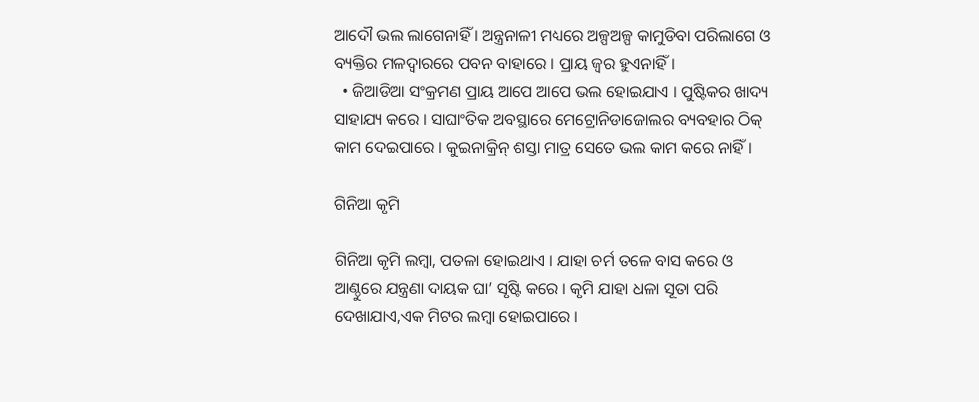ଆଦୌ ଭଲ ଲାଗେନାହିଁ । ଅନ୍ତ୍ରନାଳୀ ମଧ୍ୟରେ ଅଳ୍ପଅଳ୍ପ କାମୁଡିବା ପରିଲାଗେ ଓ ବ୍ୟକ୍ତିର ମଳଦ୍ଵାରରେ ପବନ ବାହାରେ । ପ୍ରାୟ ଜ୍ଵର ହୁଏନାହିଁ।
  • ଜିଆଡିଆ ସଂକ୍ରମଣ ପ୍ରାୟ ଆପେ ଆପେ ଭଲ ହୋଇଯାଏ । ପୁଷ୍ଟିକର ଖାଦ୍ୟ ସାହାଯ୍ୟ କରେ । ସାଘାଂତିକ ଅବସ୍ଥାରେ ମେଟ୍ରୋନିଡାଜୋଲର ବ୍ୟବହାର ଠିକ୍ କାମ ଦେଇପାରେ । କୁଇନାକ୍ରିନ୍ ଶସ୍ତା ମାତ୍ର ସେତେ ଭଲ କାମ କରେ ନାହିଁ ।

ଗିନିଆ କୃମି

ଗିନିଆ କୃମି ଲମ୍ବା, ପତଳା ହୋଇଥାଏ । ଯାହା ଚର୍ମ ତଳେ ବାସ କରେ ଓ ଆଣ୍ଠୁରେ ଯନ୍ତ୍ରଣା ଦାୟକ ଘା’ ସୃଷ୍ଟି କରେ । କୃମି ଯାହା ଧଳା ସୂତା ପରି ଦେଖାଯାଏ,ଏକ ମିଟର ଲମ୍ବା ହୋଇପାରେ ।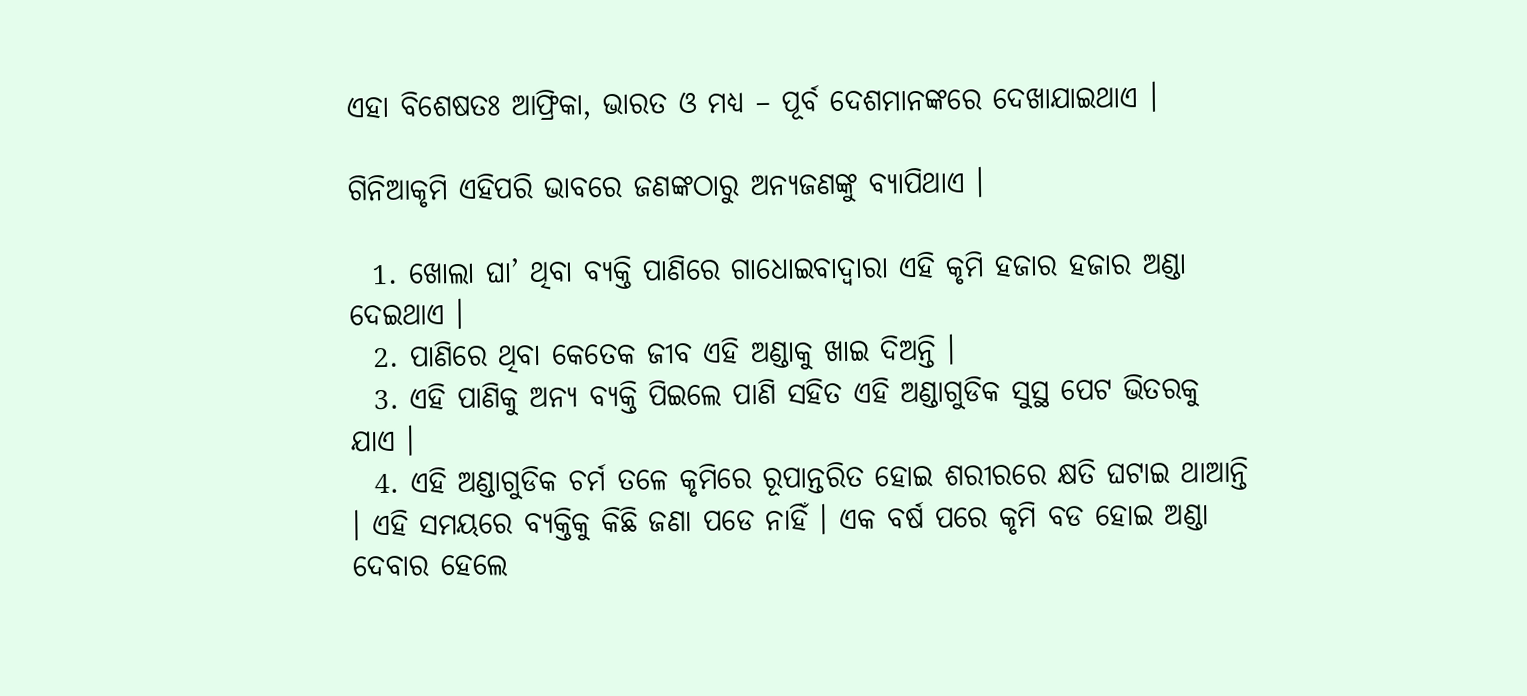ଏହା ବିଶେଷତଃ ଆଫ୍ରିକା, ଭାରତ ଓ ମଧ୍ୟ – ପୂର୍ବ ଦେଶମାନଙ୍କରେ ଦେଖାଯାଇଥାଏ ।

ଗିନିଆକୃମି ଏହିପରି ଭାବରେ ଜଣଙ୍କଠାରୁ ଅନ୍ୟଜଣଙ୍କୁ ବ୍ୟାପିଥାଏ ।

  1. ଖୋଲା ଘା’ ଥିବା ବ୍ୟକ୍ତି ପାଣିରେ ଗାଧୋଇବାଦ୍ଵାରା ଏହି କୃମି ହଜାର ହଜାର ଅଣ୍ଡା ଦେଇଥାଏ ।
  2. ପାଣିରେ ଥିବା କେତେକ ଜୀବ ଏହି ଅଣ୍ଡାକୁ ଖାଇ ଦିଅନ୍ତି ।
  3. ଏହି ପାଣିକୁ ଅନ୍ୟ ବ୍ୟକ୍ତି ପିଇଲେ ପାଣି ସହିତ ଏହି ଅଣ୍ଡାଗୁଡିକ ସୁସ୍ଥ ପେଟ ଭିତରକୁ ଯାଏ ।
  4. ଏହି ଅଣ୍ଡାଗୁଡିକ ଚର୍ମ ତଳେ କୃମିରେ ରୂପାନ୍ତରିତ ହୋଇ ଶରୀରରେ କ୍ଷତି ଘଟାଇ ଥାଆନ୍ତି । ଏହି ସମୟରେ ବ୍ୟକ୍ତିକୁ କିଛି ଜଣା ପଡେ ନାହିଁ । ଏକ ବର୍ଷ ପରେ କୃମି ବଡ ହୋଇ ଅଣ୍ଡା ଦେବାର ହେଲେ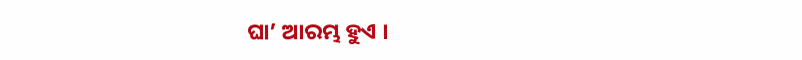ଘା’ ଆରମ୍ଭ ହୁଏ ।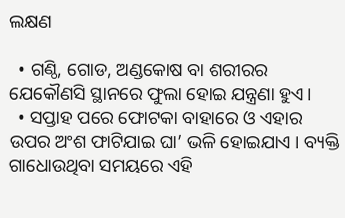ଲକ୍ଷଣ

  • ଗଣ୍ଠି, ଗୋଡ, ଅଣ୍ଡକୋଷ ବା ଶରୀରର ଯେକୌଣସି ସ୍ଥାନରେ ଫୁଲା ହୋଇ ଯନ୍ତ୍ରଣା ହୁଏ।
  • ସପ୍ତାହ ପରେ ଫୋଟକା ବାହାରେ ଓ ଏହାର ଉପର ଅଂଶ ଫାଟିଯାଇ ଘା’ ଭଳି ହୋଇଯାଏ । ବ୍ୟକ୍ତି ଗାଧୋଉଥିବା ସମୟରେ ଏହି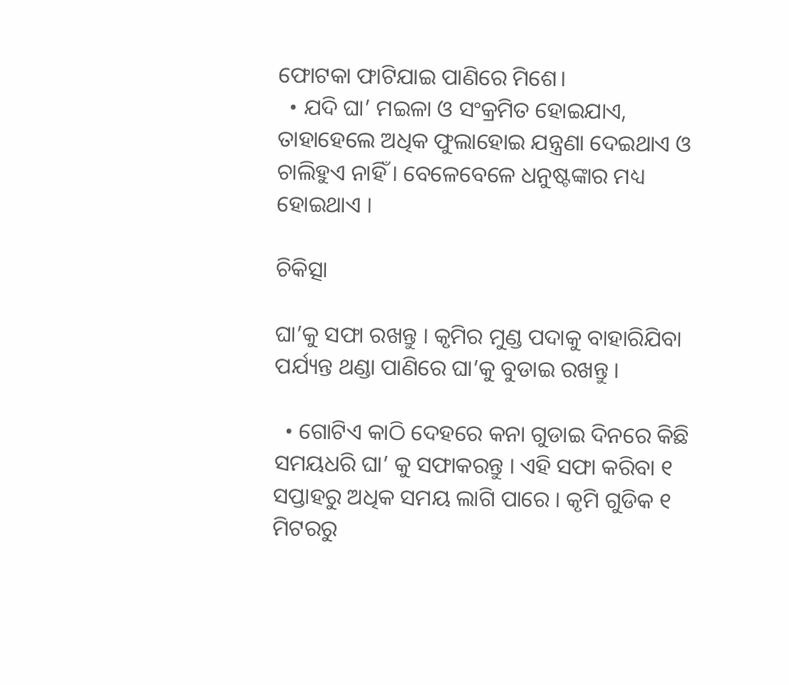ଫୋଟକା ଫାଟିଯାଇ ପାଣିରେ ମିଶେ।
  • ଯଦି ଘା’ ମଇଳା ଓ ସଂକ୍ରମିତ ହୋଇଯାଏ, ତାହାହେଲେ ଅଧିକ ଫୁଲାହୋଇ ଯନ୍ତ୍ରଣା ଦେଇଥାଏ ଓ ଚାଲିହୁଏ ନାହିଁ । ବେଳେବେଳେ ଧନୁଷ୍ଟଙ୍କାର ମଧ୍ୟ ହୋଇଥାଏ ।

ଚିକିତ୍ସା

ଘା’କୁ ସଫା ରଖନ୍ତୁ । କୃମିର ମୁଣ୍ଡ ପଦାକୁ ବାହାରିଯିବା ପର୍ଯ୍ୟନ୍ତ ଥଣ୍ଡା ପାଣିରେ ଘା’କୁ ବୁଡାଇ ରଖନ୍ତୁ ।

  • ଗୋଟିଏ କାଠି ଦେହରେ କନା ଗୁଡାଇ ଦିନରେ କିଛି ସମୟଧରି ଘା’ କୁ ସଫାକରନ୍ତୁ । ଏହି ସଫା କରିବା ୧ ସପ୍ତାହରୁ ଅଧିକ ସମୟ ଲାଗି ପାରେ । କୃମି ଗୁଡିକ ୧ ମିଟରରୁ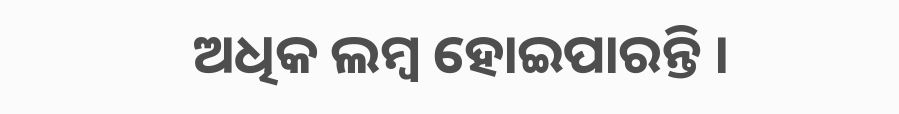ଅଧିକ ଲମ୍ବ ହୋଇପାରନ୍ତି ।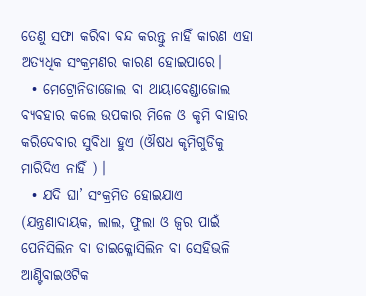ତେଣୁ ସଫା କରିବା ବନ୍ଦ କରନ୍ତୁ ନାହିଁ କାରଣ ଏହା ଅତ୍ୟଧିକ ସଂକ୍ରମଣର କାରଣ ହୋଇପାରେ।
  • ମେଟ୍ରୋନିଡାଜୋଲ ବା ଥାୟାବେଣ୍ଡାଜୋଲ ବ୍ୟବହାର କଲେ ଉପକାର ମିଳେ ଓ କୃମି ବାହାର କରିଦେବାର ସୁବିଧା ହୁଏ (ଔଷଧ କୃମିଗୁଡିକୁ ମାରିଦିଏ ନାହିଁ ) ।
  • ଯଦି ଘା’ ସଂକ୍ରମିତ ହୋଇଯାଏ (ଯନ୍ତ୍ରଣାଦାୟକ, ଲାଲ, ଫୁଲା ଓ ଜ୍ଵର ପାଇଁ ପେନିସିଲିନ ବା ଡାଇକ୍ଳୋସିଲିନ ବା ସେହିଭଳି ଆଣ୍ଟିବାଇଓଟିକ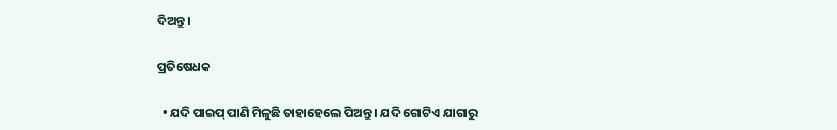ଦିଅନ୍ତୁ ।

ପ୍ରତିଷେଧକ

  • ଯଦି ପାଇପ୍ ପାଣି ମିଳୁଛି ତାହାହେଲେ ପିଅନ୍ତୁ । ଯଦି ଗୋଟିଏ ଯାଗାରୁ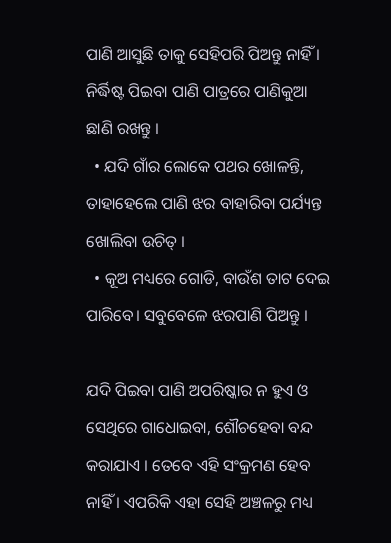ପାଣି ଆସୁଛି ତାକୁ ସେହିପରି ପିଅନ୍ତୁ ନାହିଁ । ନିର୍ଦ୍ଧିଷ୍ଟ ପିଇବା ପାଣି ପାତ୍ରରେ ପାଣିକୁଆ ଛାଣି ରଖନ୍ତୁ ।
  • ଯଦି ଗାଁର ଲୋକେ ପଥର ଖୋଳନ୍ତି, ତାହାହେଲେ ପାଣି ଝର ବାହାରିବା ପର୍ଯ୍ୟନ୍ତ ଖୋଲିବା ଉଚିତ୍ ।
  • କୂଅ ମଧ୍ୟରେ ଗୋଡି, ବାଉଁଶ ତାଟ ଦେଇ ପାରିବେ। ସବୁବେଳେ ଝରପାଣି ପିଅନ୍ତୁ ।

ଯଦି ପିଇବା ପାଣି ଅପରିଷ୍କାର ନ ହୁଏ ଓ ସେଥିରେ ଗାଧୋଇବା, ଶୌଚହେବା ବନ୍ଦ କରାଯାଏ । ତେବେ ଏହି ସଂକ୍ରମଣ ହେବ ନାହିଁ । ଏପରିକି ଏହା ସେହି ଅଞ୍ଚଳରୁ ମଧ୍ୟ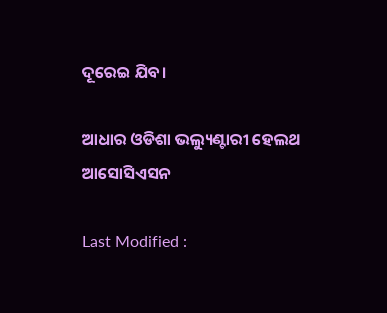ଦୂରେଇ ଯିବ।

ଆଧାର ଓଡିଶା ଭଲ୍ୟୁଣ୍ଟାରୀ ହେଲଥ ଆସୋସିଏସନ

Last Modified :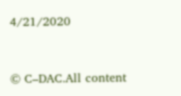4/21/2020



© C–DAC.All content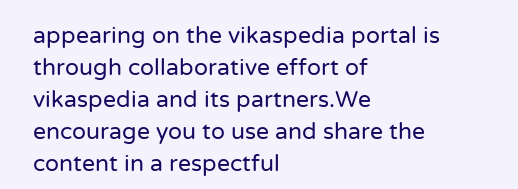appearing on the vikaspedia portal is through collaborative effort of vikaspedia and its partners.We encourage you to use and share the content in a respectful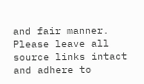and fair manner. Please leave all source links intact and adhere to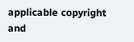applicable copyright and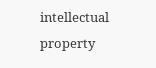intellectual property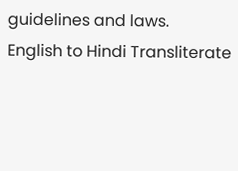guidelines and laws.
English to Hindi Transliterate